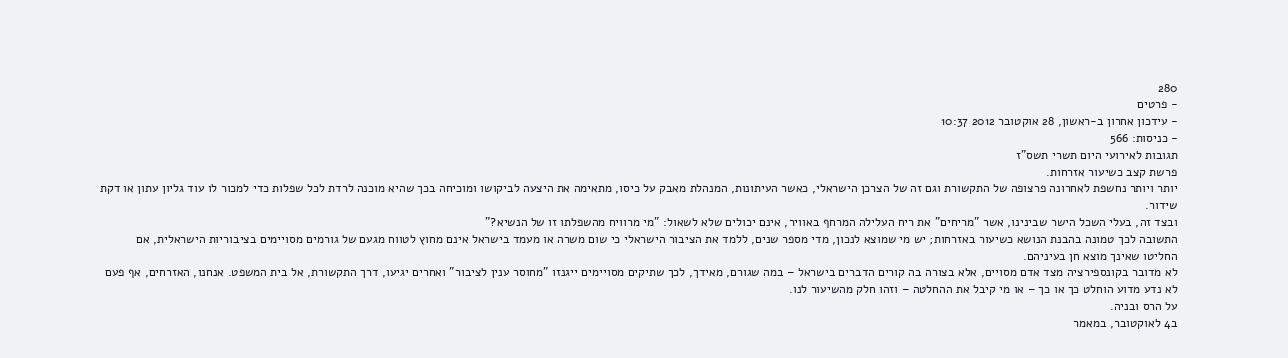280
- פרטים
- עידכון אחרון ב-ראשון, 28 אוקטובר 2012 10:37
- כניסות: 566
תגובות לאירועי היום תשרי תשס"ז
פרשת קצב כשיעור אזרחות.
יותר ויותר נחשפת לאחרונה פרצופה של התקשורת וגם זה של הצרכן הישראלי, כאשר העיתונות, המנהלת מאבק על כיסו, מתאימה את היצעה לביקושו ומוכיחה בכך שהיא מוכנה לרדת לכל שפלות כדי למכור לו עוד גליון עתון או דקת שידור.
ובצד זה, בעלי השכל הישר שבינינו, אשר "מריחים" את ריח העלילה המרחף באוויר, אינם יכולים שלא לשאול: "מי מרוויח מהשפלתו זו של הנשיא?"
התשובה לכך טמונה בהבנת הנושא כשיעור באזרחות; יש מי שמוצא לנכון, מדי מספר שנים, ללמד את הציבור הישראלי כי שום משרה או מעמד בישראל אינם מחוץ לטווח מגעם של גורמים מסויימים בציבוריות הישראלית, אם החליטו שאינך מוצא חן בעיניהם.
לא מדובר בקונספירציה מצד אדם מסויים, אלא בצורה בה קורים הדברים בישראל – במה שגורם, מאידך, לכך שתיקים מסויימים ייגנזו "מחוסר ענין לציבור" ואחרים יגיעו, דרך התקשורת, אל בית המשפט. אנחנו, האזרחים, אף פעם לא נדע מדוע הוחלט כך או כך – או מי קיבל את ההחלטה – וזהו חלק מהשיעור לנו.
על הרס ובניה.
ב4 לאוקטובר, במאמר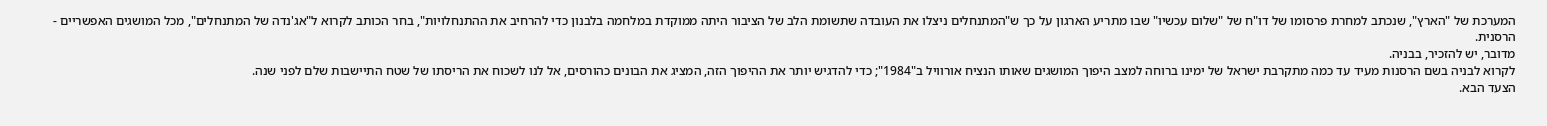המערכת של "הארץ", שנכתב למחרת פרסומו של דו"ח של "שלום עכשיו" שבו מתריע הארגון על כך ש"המתנחלים ניצלו את העובדה שתשומת הלב של הציבור היתה ממוקדת במלחמה בלבנון כדי להרחיב את ההתנחלויות", בחר הכותב לקרוא ל"אג'נדה של המתנחלים", מכל המושגים האפשריים - הרסנית.
מדובר, יש להזכיר, בבניה.
לקרוא לבניה בשם הרסנות מעיד עד כמה מתקרבת ישראל של ימינו ברוחה למצב היפוך המושגים שאותו הנציח אורוויל ב"1984"; כדי להדגיש יותר את ההיפוך הזה, המציג את הבונים כהורסים, אל לנו לשכוח את הריסתו של שטח התיישבות שלם לפני שנה.
הצעד הבא.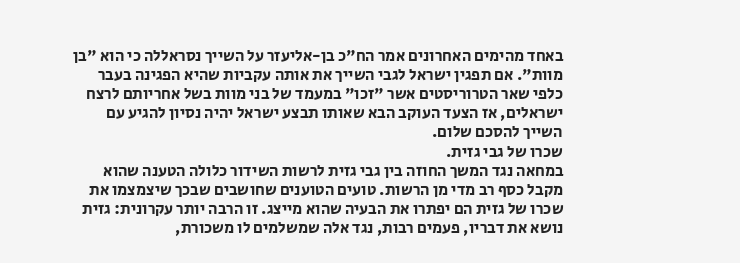באחד מהימים האחרונים אמר הח"כ בן-אליעזר על השייך נסראללה כי הוא "בן מוות". אם תפגין ישראל לגבי השייך את אותה עקביות שהיא הפגינה בעבר כלפי שאר הטרוריסטים אשר "זכו" במעמד של בני מוות בשל אחריותם לרצח ישראלים, אז הצעד העוקב הבא שאותו תבצע ישראל יהיה נסיון להגיע עם השייך להסכם שלום.
שכרו של גבי גזית.
במחאה נגד המשך החוזה בין גבי גזית לרשות השידור כלולה הטענה שהוא מקבל כסף רב מדי מן הרשות. טועים הטוענים שחושבים שבכך שיצמצמו את שכרו של גזית הם יפתרו את הבעיה שהוא מייצג. זו הרבה יותר עקרונית: גזית נושא את דבריו, פעמים רבות, נגד אלה שמשלמים לו משכורת,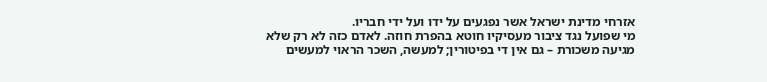אזרחי מדינת ישראל אשר נפגעים על ידו ועל ידי חבריו.
מי שפועל נגד ציבור מעסיקיו חוטא בהפרת חוזה. לאדם כזה לא רק שלא מגיעה משכורת – גם אין די בפיטורין; למעשה, השכר הראוי למעשים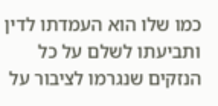כמו שלו הוא העמדתו לדין ותביעתו לשלם על כל הנזקים שנגרמו לציבור על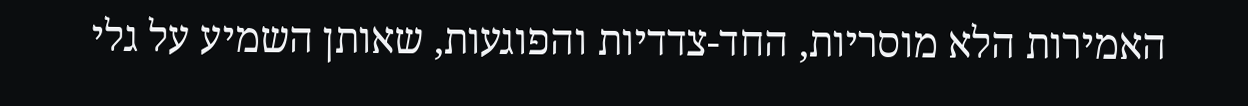האמירות הלא מוסריות, החד-צדדיות והפוגעות, שאותן השמיע על גלי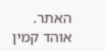האתר.
אוהד קמין